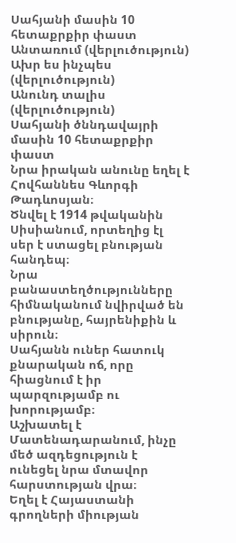Սահյանի մասին 10 հետաքրքիր փաստ
Անտառում (վերլուծություն)
Ախր ես ինչպես (վերլուծություն)
Անունդ տալիս (վերլուծություն)
Սահյանի ծննդավայրի մասին 10 հետաքրքիր փաստ
Նրա իրական անունը եղել է Հովհաննես Գևորգի Թադևոսյան։
Ծնվել է 1914 թվականին Սիսիանում, որտեղից էլ սեր է ստացել բնության հանդեպ։
Նրա բանաստեղծությունները հիմնականում նվիրված են բնությանը, հայրենիքին և սիրուն։
Սահյանն ուներ հատուկ քնարական ոճ, որը հիացնում է իր պարզությամբ ու խորությամբ։
Աշխատել է Մատենադարանում, ինչը մեծ ազդեցություն է ունեցել նրա մտավոր հարստության վրա։
Եղել է Հայաստանի գրողների միության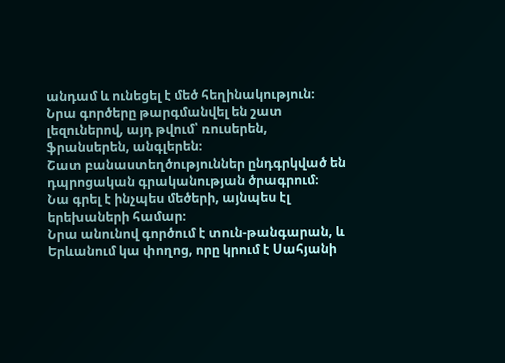անդամ և ունեցել է մեծ հեղինակություն։
Նրա գործերը թարգմանվել են շատ լեզուներով, այդ թվում՝ ռուսերեն, ֆրանսերեն, անգլերեն։
Շատ բանաստեղծություններ ընդգրկված են դպրոցական գրականության ծրագրում։
Նա գրել է ինչպես մեծերի, այնպես էլ երեխաների համար։
Նրա անունով գործում է տուն-թանգարան, և Երևանում կա փողոց, որը կրում է Սահյանի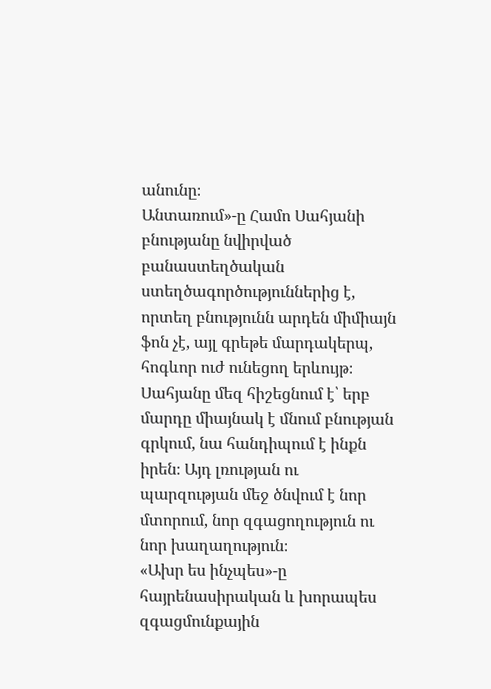անունը։
Անտառում»-ը Համո Սահյանի բնությանը նվիրված բանաստեղծական ստեղծագործություններից է, որտեղ բնությունն արդեն միմիայն ֆոն չէ, այլ գրեթե մարդակերպ, հոգևոր ուժ ունեցող երևույթ։ Սահյանը մեզ հիշեցնում է՝ երբ մարդը միայնակ է մնում բնության գրկում, նա հանդիպում է ինքն իրեն։ Այդ լռության ու պարզության մեջ ծնվում է նոր մտորում, նոր զգացողություն ու նոր խաղաղություն։
«Ախր ես ինչպես»-ը հայրենասիրական և խորապես զգացմունքային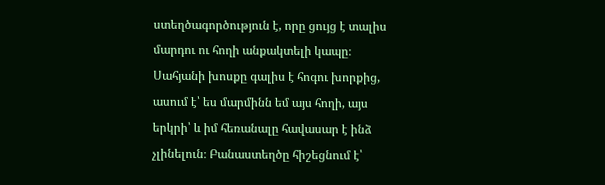ստեղծագործություն է, որը ցույց է տալիս մարդու ու հողի անքակտելի կապը։ Սահյանի խոսքը գալիս է հոգու խորքից, ասում է՝ ես մարմինն եմ այս հողի, այս երկրի՝ և իմ հեռանալը հավասար է ինձ չլինելուն։ Բանաստեղծը հիշեցնում է՝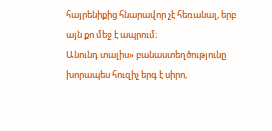հայրենիքից հնարավոր չէ հեռանալ, երբ այն քո մեջ է ապրում։
Անունդ տալիս» բանաստեղծությունը խորապես հուզիչ երգ է սիրո,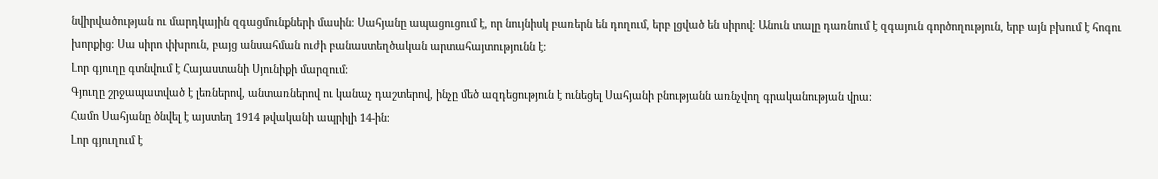նվիրվածության ու մարդկային զգացմունքների մասին։ Սահյանը ապացուցում է, որ նույնիսկ բառերն են դողում, երբ լցված են սիրով։ Անուն տալը դառնում է զգայուն գործողություն, երբ այն բխում է հոգու խորքից։ Սա սիրո փխրուն, բայց անսահման ուժի բանաստեղծական արտահայտությունն է։
Լոր գյուղը գտնվում է Հայաստանի Սյունիքի մարզում։
Գյուղը շրջապատված է լեռներով, անտառներով ու կանաչ դաշտերով, ինչը մեծ ազդեցություն է ունեցել Սահյանի բնությանն առնչվող գրականության վրա։
Համո Սահյանը ծնվել է այստեղ 1914 թվականի ապրիլի 14-ին։
Լոր գյուղում է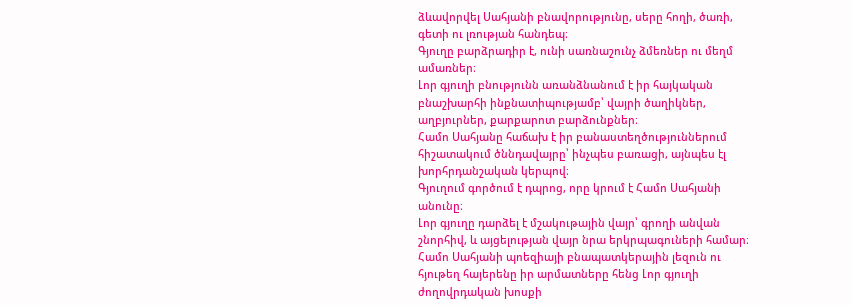ձևավորվել Սահյանի բնավորությունը, սերը հողի, ծառի, գետի ու լռության հանդեպ։
Գյուղը բարձրադիր է, ունի սառնաշունչ ձմեռներ ու մեղմ ամառներ։
Լոր գյուղի բնությունն առանձնանում է իր հայկական բնաշխարհի ինքնատիպությամբ՝ վայրի ծաղիկներ, աղբյուրներ, քարքարոտ բարձունքներ։
Համո Սահյանը հաճախ է իր բանաստեղծություններում հիշատակում ծննդավայրը՝ ինչպես բառացի, այնպես էլ խորհրդանշական կերպով։
Գյուղում գործում է դպրոց, որը կրում է Համո Սահյանի անունը։
Լոր գյուղը դարձել է մշակութային վայր՝ գրողի անվան շնորհիվ, և այցելության վայր նրա երկրպագուների համար։
Համո Սահյանի պոեզիայի բնապատկերային լեզուն ու հյութեղ հայերենը իր արմատները հենց Լոր գյուղի ժողովրդական խոսքի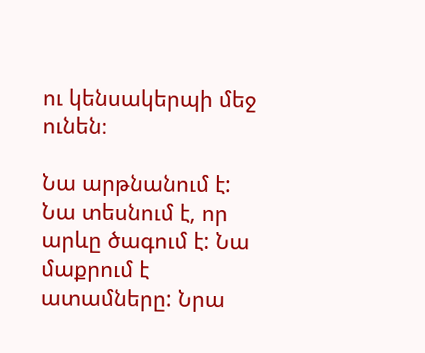ու կենսակերպի մեջ ունեն։

Նա արթնանում է: Նա տեսնում է, որ արևը ծագում է: Նա մաքրում է ատամները: Նրա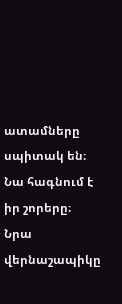ատամները սպիտակ են։ Նա հագնում է իր շորերը։ Նրա վերնաշապիկը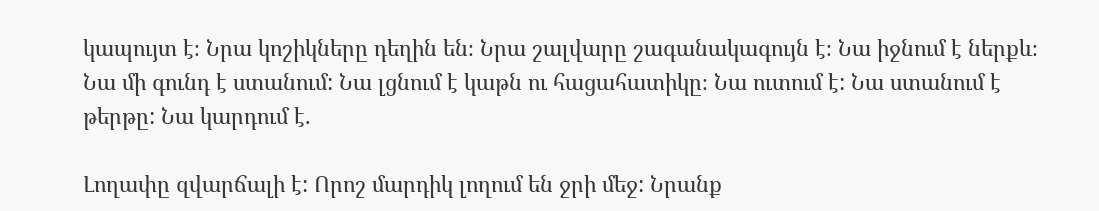կապույտ է։ Նրա կոշիկները դեղին են։ Նրա շալվարը շագանակագույն է։ Նա իջնում է ներքև։ Նա մի գունդ է ստանում: Նա լցնում է կաթն ու հացահատիկը։ Նա ուտում է: Նա ստանում է թերթը: Նա կարդում է.

Լողափը զվարճալի է: Որոշ մարդիկ լողում են ջրի մեջ: Նրանք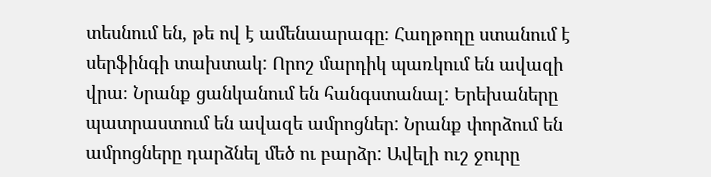տեսնում են, թե ով է ամենաարագը։ Հաղթողը ստանում է սերֆինգի տախտակ: Որոշ մարդիկ պառկում են ավազի վրա։ Նրանք ցանկանում են հանգստանալ: Երեխաները պատրաստում են ավազե ամրոցներ: Նրանք փորձում են ամրոցները դարձնել մեծ ու բարձր: Ավելի ուշ ջուրը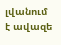լվանում է ավազե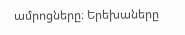ամրոցները։ Երեխաները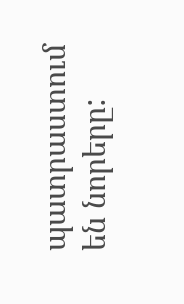պատրաստում են նորերը: